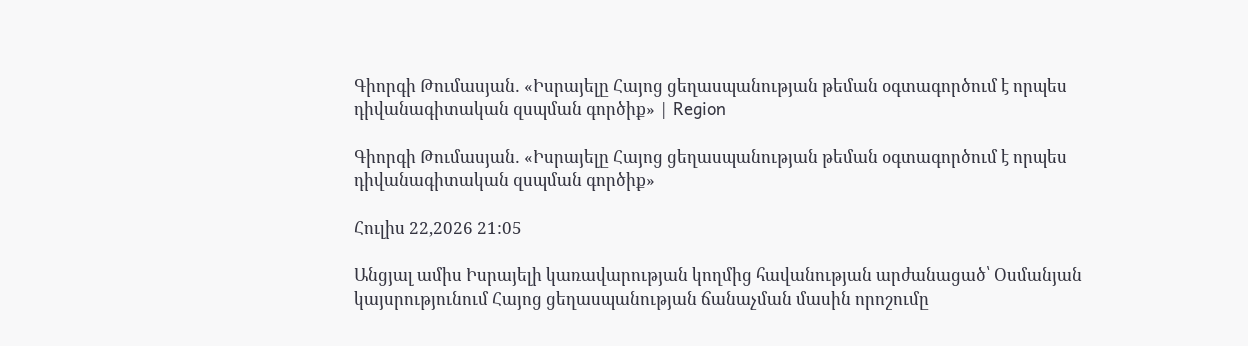Գիորգի Թումասյան․ «Իսրայելը Հայոց ցեղասպանության թեման օգտագործում է որպես դիվանագիտական զսպման գործիք» | Region

Գիորգի Թումասյան․ «Իսրայելը Հայոց ցեղասպանության թեման օգտագործում է որպես դիվանագիտական զսպման գործիք»

Հուլիս 22,2026 21:05

Անցյալ ամիս Իսրայելի կառավարության կողմից հավանության արժանացած՝ Օսմանյան կայսրությունում Հայոց ցեղասպանության ճանաչման մասին որոշումը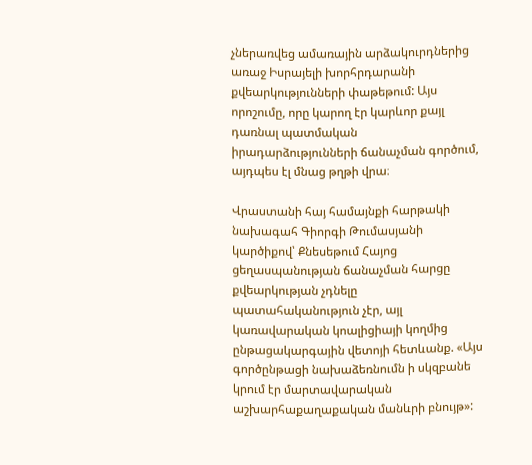չներառվեց ամառային արձակուրդներից առաջ Իսրայելի խորհրդարանի քվեարկությունների փաթեթում: Այս որոշումը, որը կարող էր կարևոր քայլ դառնալ պատմական իրադարձությունների ճանաչման գործում, այդպես էլ մնաց թղթի վրա։

Վրաստանի հայ համայնքի հարթակի նախագահ Գիորգի Թումասյանի կարծիքով՝ Քնեսեթում Հայոց ցեղասպանության ճանաչման հարցը քվեարկության չդնելը պատահականություն չէր, այլ կառավարական կոալիցիայի կողմից ընթացակարգային վետոյի հետևանք. «Այս գործընթացի նախաձեռնումն ի սկզբանե կրում էր մարտավարական աշխարհաքաղաքական մանևրի բնույթ»: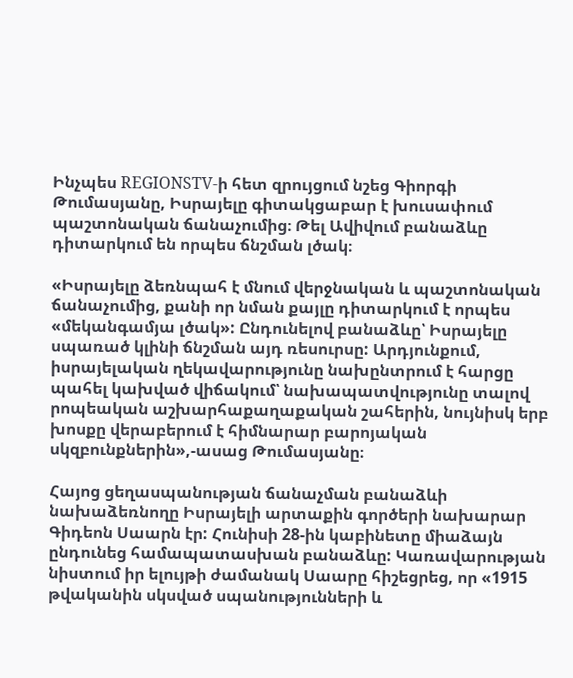Ինչպես REGIONSTV-ի հետ զրույցում նշեց Գիորգի Թումասյանը, Իսրայելը գիտակցաբար է խուսափում պաշտոնական ճանաչումից։ Թել Ավիվում բանաձևը դիտարկում են որպես ճնշման լծակ։

«Իսրայելը ձեռնպահ է մնում վերջնական և պաշտոնական ճանաչումից, քանի որ նման քայլը դիտարկում է որպես «մեկանգամյա լծակ»: Ընդունելով բանաձևը՝ Իսրայելը սպառած կլինի ճնշման այդ ռեսուրսը: Արդյունքում, իսրայելական ղեկավարությունը նախընտրում է հարցը պահել կախված վիճակում՝ նախապատվությունը տալով րոպեական աշխարհաքաղաքական շահերին, նույնիսկ երբ խոսքը վերաբերում է հիմնարար բարոյական սկզբունքներին»,-ասաց Թումասյանը։

Հայոց ցեղասպանության ճանաչման բանաձևի նախաձեռնողը Իսրայելի արտաքին գործերի նախարար Գիդեոն Սաարն էր: Հունիսի 28-ին կաբինետը միաձայն ընդունեց համապատասխան բանաձևը: Կառավարության նիստում իր ելույթի ժամանակ Սաարը հիշեցրեց, որ «1915 թվականին սկսված սպանությունների և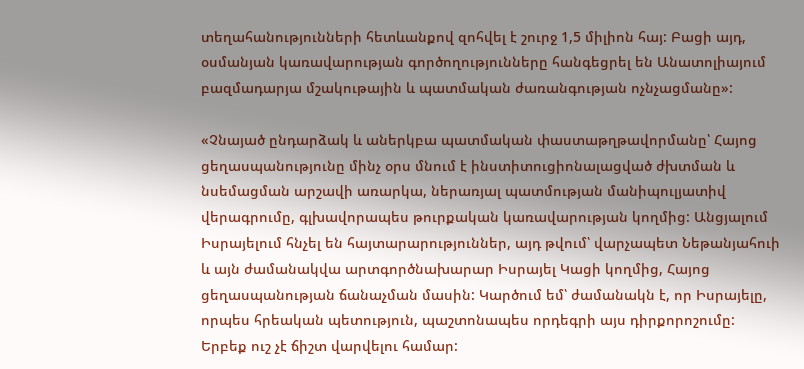տեղահանությունների հետևանքով զոհվել է շուրջ 1,5 միլիոն հայ: Բացի այդ, օսմանյան կառավարության գործողությունները հանգեցրել են Անատոլիայում բազմադարյա մշակութային և պատմական ժառանգության ոչնչացմանը»:

«Չնայած ընդարձակ և աներկբա պատմական փաստաթղթավորմանը՝ Հայոց ցեղասպանությունը մինչ օրս մնում է ինստիտուցիոնալացված ժխտման և նսեմացման արշավի առարկա, ներառյալ պատմության մանիպուլյատիվ վերագրումը, գլխավորապես թուրքական կառավարության կողմից: Անցյալում Իսրայելում հնչել են հայտարարություններ, այդ թվում՝ վարչապետ Նեթանյահուի և այն ժամանակվա արտգործնախարար Իսրայել Կացի կողմից, Հայոց ցեղասպանության ճանաչման մասին: Կարծում եմ՝ ժամանակն է, որ Իսրայելը, որպես հրեական պետություն, պաշտոնապես որդեգրի այս դիրքորոշումը: Երբեք ուշ չէ ճիշտ վարվելու համար: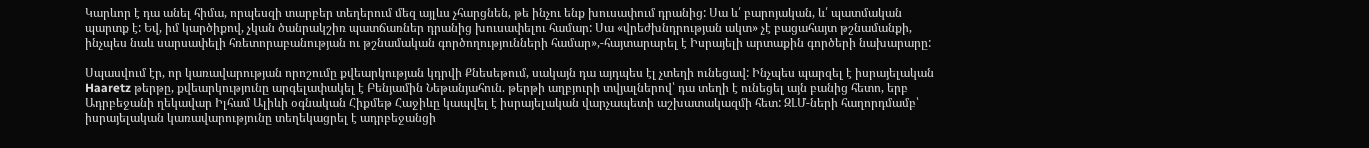Կարևոր է դա անել հիմա, որպեսզի տարբեր տեղերում մեզ այլևս չհարցնեն, թե ինչու ենք խուսափում դրանից: Սա և՛ բարոյական, և՛ պատմական պարտք է: Եվ, իմ կարծիքով, չկան ծանրակշիռ պատճառներ դրանից խուսափելու համար: Սա «վրեժխնդրության ակտ» չէ բացահայտ թշնամանքի, ինչպես նաև սարսափելի հռետորաբանության ու թշնամական գործողությունների համար»,-հայտարարել է Իսրայելի արտաքին գործերի նախարարը:

Սպասվում էր, որ կառավարության որոշումը քվեարկության կդրվի Քնեսեթում, սակայն դա այդպես էլ չտեղի ունեցավ: Ինչպես պարզել է իսրայելական Haaretz թերթը, քվեարկությունը արգելափակել է Բենյամին Նեթանյահուն. թերթի աղբյուրի տվյալներով՝ դա տեղի է ունեցել այն բանից հետո, երբ Ադրբեջանի ղեկավար Իլհամ Ալիևի օգնական Հիքմեթ Հաջիևը կապվել է իսրայելական վարչապետի աշխատակազմի հետ: ԶԼՄ-ների հաղորդմամբ՝ իսրայելական կառավարությունը տեղեկացրել է ադրբեջանցի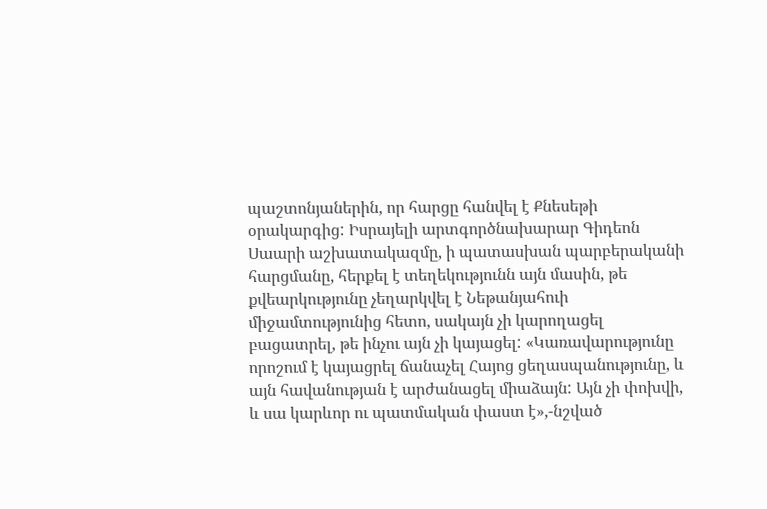պաշտոնյաներին, որ հարցը հանվել է Քնեսեթի օրակարգից: Իսրայելի արտգործնախարար Գիդեոն Սաարի աշխատակազմը, ի պատասխան պարբերականի հարցմանը, հերքել է տեղեկությունն այն մասին, թե քվեարկությունը չեղարկվել է Նեթանյահուի միջամտությունից հետո, սակայն չի կարողացել բացատրել, թե ինչու այն չի կայացել: «Կառավարությունը որոշում է կայացրել ճանաչել Հայոց ցեղասպանությունը, և այն հավանության է արժանացել միաձայն: Այն չի փոխվի, և սա կարևոր ու պատմական փաստ է»,-նշված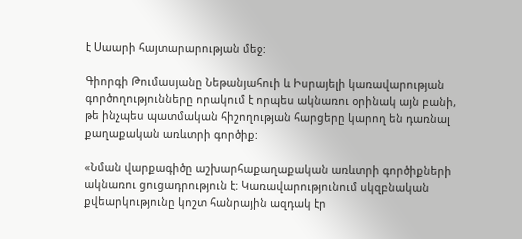է Սաարի հայտարարության մեջ:

Գիորգի Թումասյանը Նեթանյահուի և Իսրայելի կառավարության գործողությունները որակում է որպես ակնառու օրինակ այն բանի, թե ինչպես պատմական հիշողության հարցերը կարող են դառնալ քաղաքական առևտրի գործիք:

«Նման վարքագիծը աշխարհաքաղաքական առևտրի գործիքների ակնառու ցուցադրություն է: Կառավարությունում սկզբնական քվեարկությունը կոշտ հանրային ազդակ էր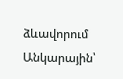ձևավորում Անկարային՝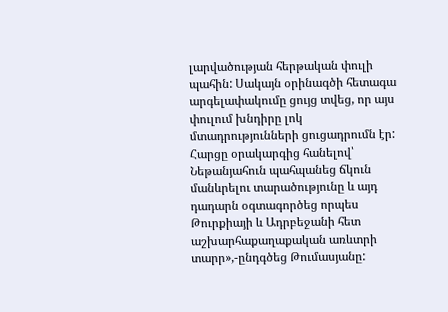լարվածության հերթական փուլի պահին: Սակայն օրինագծի հետագա արգելափակումը ցույց տվեց, որ այս փուլում խնդիրը լոկ մտադրությունների ցուցադրումն էր: Հարցը օրակարգից հանելով՝ Նեթանյահուն պահպանեց ճկուն մանևրելու տարածությունը և այդ դադարն օգտագործեց որպես Թուրքիայի և Ադրբեջանի հետ աշխարհաքաղաքական առևտրի տարր»,-ընդգծեց Թումասյանը: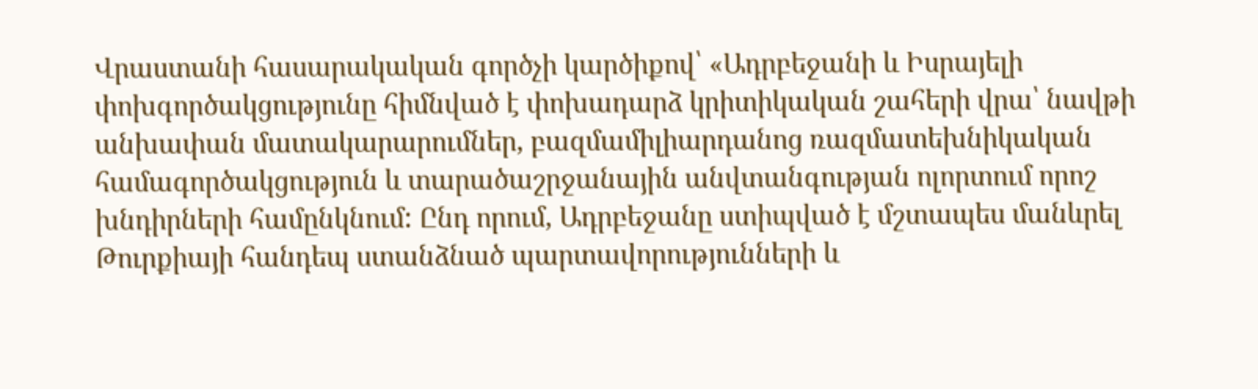Վրաստանի հասարակական գործչի կարծիքով՝ «Ադրբեջանի և Իսրայելի փոխգործակցությունը հիմնված է փոխադարձ կրիտիկական շահերի վրա՝ նավթի անխափան մատակարարումներ, բազմամիլիարդանոց ռազմատեխնիկական համագործակցություն և տարածաշրջանային անվտանգության ոլորտում որոշ խնդիրների համընկնում: Ընդ որում, Ադրբեջանը ստիպված է մշտապես մանևրել Թուրքիայի հանդեպ ստանձնած պարտավորությունների և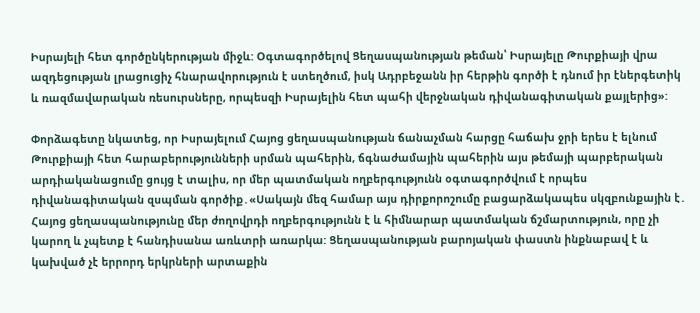Իսրայելի հետ գործընկերության միջև: Օգտագործելով Ցեղասպանության թեման՝ Իսրայելը Թուրքիայի վրա ազդեցության լրացուցիչ հնարավորություն է ստեղծում, իսկ Ադրբեջանն իր հերթին գործի է դնում իր էներգետիկ և ռազմավարական ռեսուրսները, որպեսզի Իսրայելին հետ պահի վերջնական դիվանագիտական քայլերից»:

Փորձագետը նկատեց, որ Իսրայելում Հայոց ցեղասպանության ճանաչման հարցը հաճախ ջրի երես է ելնում Թուրքիայի հետ հարաբերությունների սրման պահերին, ճգնաժամային պահերին այս թեմայի պարբերական արդիականացումը ցույց է տալիս, որ մեր պատմական ողբերգությունն օգտագործվում է որպես դիվանագիտական զսպման գործիք․«Սակայն մեզ համար այս դիրքորոշումը բացարձակապես սկզբունքային է․ Հայոց ցեղասպանությունը մեր ժողովրդի ողբերգությունն է և հիմնարար պատմական ճշմարտություն, որը չի կարող և չպետք է հանդիսանա առևտրի առարկա: Ցեղասպանության բարոյական փաստն ինքնաբավ է և կախված չէ երրորդ երկրների արտաքին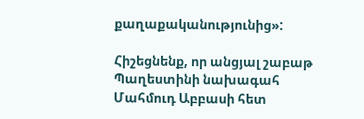քաղաքականությունից»:

Հիշեցնենք, որ անցյալ շաբաթ Պաղեստինի նախագահ Մահմուդ Աբբասի հետ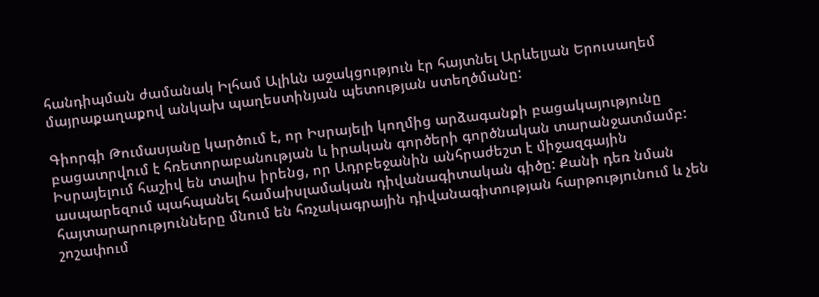հանդիպման ժամանակ Իլհամ Ալիևն աջակցություն էր հայտնել Արևելյան Երուսաղեմ մայրաքաղաքով անկախ պաղեստինյան պետության ստեղծմանը:

Գիորգի Թումասյանը կարծում է, որ Իսրայելի կողմից արձագանքի բացակայությունը բացատրվում է հռետորաբանության և իրական գործերի գործնական տարանջատմամբ: Իսրայելում հաշիվ են տալիս իրենց, որ Ադրբեջանին անհրաժեշտ է միջազգային ասպարեզում պահպանել համաիսլամական դիվանագիտական գիծը: Քանի դեռ նման հայտարարությունները մնում են հռչակագրային դիվանագիտության հարթությունում և չեն շոշափում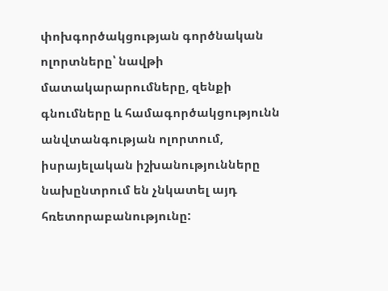փոխգործակցության գործնական ոլորտները՝ նավթի մատակարարումները, զենքի գնումները և համագործակցությունն անվտանգության ոլորտում, իսրայելական իշխանությունները նախընտրում են չնկատել այդ հռետորաբանությունը: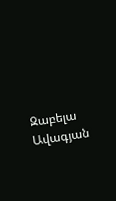Զաբելա Ավագյան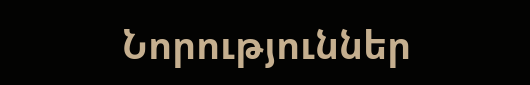Նորություններ